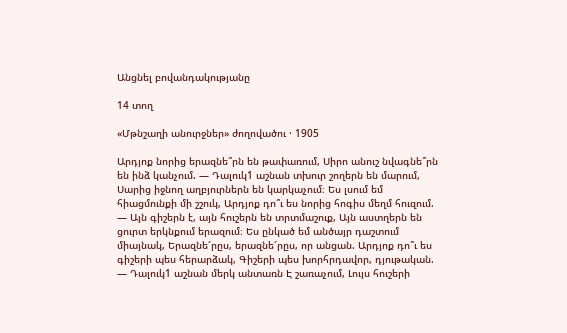Անցնել բովանդակությանը

14 տող

«Մթնշաղի անուրջներ» ժողովածու · 1905

Արդյոք նորից երազնե՞րն են թափառում, Սիրո անուշ նվագնե՞րն են ինձ կանչում. — Դալուկ1 աշնան տխուր շողերն են մարում, Սարից իջնող աղբյուրներն են կարկաչում։ Ես լսում եմ հիացմունքի մի շշուկ, Արդյոք դո՞ւ ես նորից հոգիս մեղմ հուզում. — Այն գիշերն է, այն հուշերն են տրտմաշուք, Այն աստղերն են ցուրտ երկնքում երազում։ Ես ընկած եմ անծայր դաշտում միայնակ, Երազնե՜րըս, երազնե՜րըս, որ անցան. Արդյոք դո՞ւ ես գիշերի պես հերարձակ, Գիշերի պես խորհրդավոր, դյութական. — Դալուկ1 աշնան մերկ անտառն Է շառաչում, Լույս հուշերի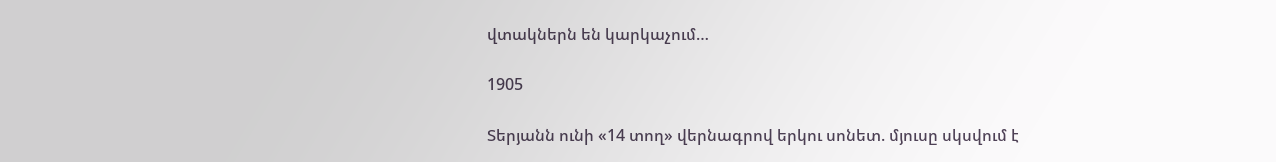վտակներն են կարկաչում…

1905

Տերյանն ունի «14 տող» վերնագրով երկու սոնետ. մյուսը սկսվում է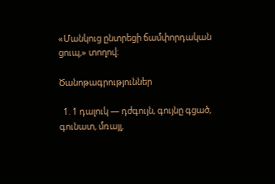«Մանկուց ընտրեցի ճամփորդական ցուպ,» տողով։

Ծանոթագրություններ

  1. 1 դալուկ — դժգույն, գույնը գցած, գունատ, մռայլ,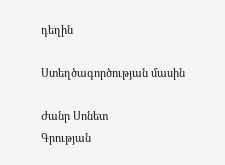դեղին

Ստեղծագործության մասին

Ժանր Սոնետ
Գրության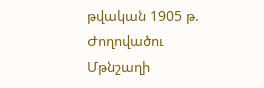թվական 1905 թ.
Ժողովածու Մթնշաղի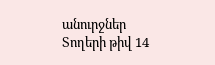անուրջներ
Տողերի թիվ 14